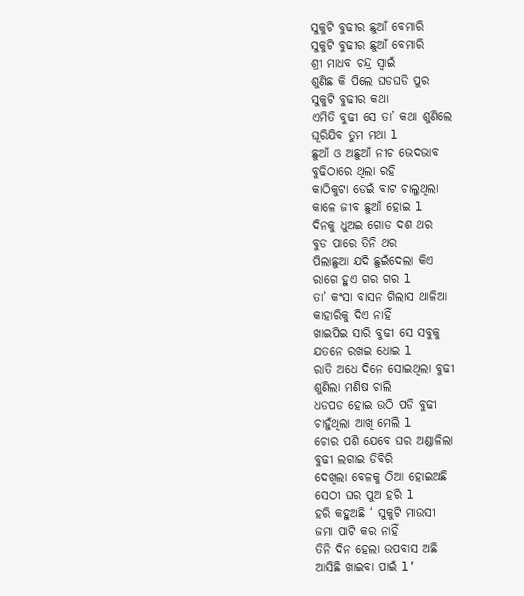ସୁକୁଟି ବୁଢୀର ଛୁଆଁ ବେମାରି
ସୁକୁଟି ବୁଢୀର ଛୁଆଁ ବେମାରି
ଶ୍ରୀ ମାଧବ ଚନ୍ଦ୍ର ସ୍ଵାଇଁ
ଶୁଣିଛ କି ପିଲେ ଘଡଘଡି ପୁର
ସୁକୁଟି ବୁଢୀର କଥା
ଏମିତି ବୁଢୀ ସେ ତା’ କଥା ଶୁଣିଲେ
ଘୂରିଯିବ ତୁମ ମଥା l
ଛୁଆଁ ଓ ଅଛୁଆଁ ନୀଚ ଭେଦଭାବ
ବୁଢିଠାରେ ଥିଲା ରହି
କାଠିକୁଟା ଡେଇଁ ବାଟ ଚାଲୁଥିଲା
କାଳେ ଜୀବ ଛୁଆଁ ହୋଇ l
ଦିନକୁ ଧୁଅଇ ଗୋଡ ଦଶ ଥର
ବୁଡ ପାରେ ତିନି ଥର
ପିଲାଛୁଆ ଯଦି ଛୁଇଁଦେଲା କିଏ
ରାଗେ ହୁଏ ଗର ଗର l
ତା’ କଂସା ବାସନ ଗିଲାସ ଥାଳିଆ
କାହାରିକୁ ଦିଏ ନାହିଁ
ଖାଇପିଇ ସାରି ବୁଢୀ ସେ ସବୁକୁ
ଯତନେ ରଖଇ ଧୋଇ l
ରାତି ଅଧେ ଦିନେ ସୋଇଥିଲା ବୁଢୀ
ଶୁଣିଲା ମଣିଷ ଚାଲି
ଧଡପଡ ହୋଇ ଉଠି ପଡି ବୁଢୀ
ଚାହୁଁଥିଲା ଆଖି ମେଲି l
ଚୋର ପଶି ଯେବେ ଘର ଅଣ୍ଡାଳିଲା
ବୁଢୀ ଲଗାଇ ଡିବିରି
ଦେଖିଲା ବେଳକୁ ଠିଆ ହୋଇଅଛି
ସେଠୀ ଘର ପୁଅ ହରି l
ହରି କହୁଅଛି ‘ ସୁକୁଟି ମାଉସୀ
ଜମା ପାଟି କର ନାହିଁ
ତିନି ଦିନ ହେଲା ଉପବାସ ଅଛି
ଆସିଛି ଖାଇବା ପାଇଁ l’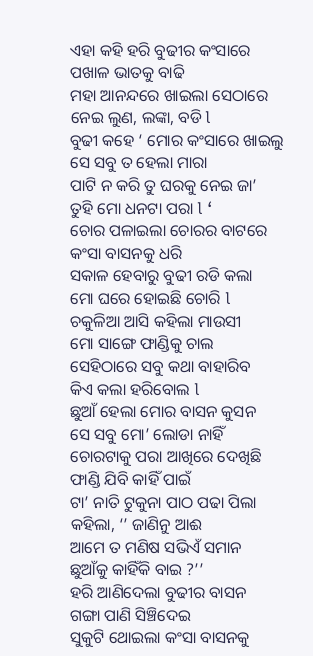ଏହା କହି ହରି ବୁଢୀର କଂସାରେ
ପଖାଳ ଭାତକୁ ବାଢି
ମହା ଆନନ୍ଦରେ ଖାଇଲା ସେଠାରେ
ନେଇ ଲୁଣ, ଲଙ୍କା, ବଡି l
ବୁଢୀ କହେ ‘ ମୋର କଂସାରେ ଖାଇଲୁ
ସେ ସବୁ ତ ହେଲା ମାରା
ପାଟି ନ କରି ତୁ ଘରକୁ ନେଇ ଜା’
ତୁହି ମୋ ଧନଟା ପରା l ‘
ଚୋର ପଳାଇଲା ଚୋରର ବାଟରେ
କଂସା ବାସନକୁ ଧରି
ସକାଳ ହେବାରୁ ବୁଢୀ ରଡି କଲା
ମୋ ଘରେ ହୋଇଛି ଚୋରି l
ଚକୁଳିଆ ଆସି କହିଲା ମାଉସୀ
ମୋ ସାଙ୍ଗେ ଫାଣ୍ଡିକୁ ଚାଲ
ସେହିଠାରେ ସବୁ କଥା ବାହାରିବ
କିଏ କଲା ହରିବୋଲ l
ଛୁଆଁ ହେଲା ମୋର ବାସନ କୁସନ
ସେ ସବୁ ମୋ’ ଲୋଡା ନାହିଁ
ଚୋରଟାକୁ ପରା ଆଖିରେ ଦେଖିଛି
ଫାଣ୍ଡି ଯିବି କାହିଁ ପାଇଁ
ଟା’ ନାତି ଟୁକୁନା ପାଠ ପଢା ପିଲା
କହିଲା, ‘’ ଜାଣିନୁ ଆଈ
ଆମେ ତ ମଣିଷ ସଭିଏଁ ସମାନ
ଛୁଆଁକୁ କାହିଁକି ବାଇ ?’’
ହରି ଆଣିଦେଲା ବୁଢୀର ବାସନ
ଗଙ୍ଗା ପାଣି ସିଞ୍ଚିଦେଇ
ସୁକୁଟି ଥୋଇଲା କଂସା ବାସନକୁ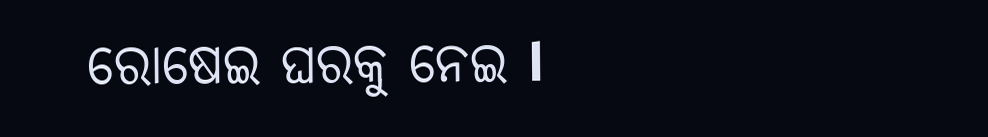ରୋଷେଇ ଘରକୁ ନେଇ l